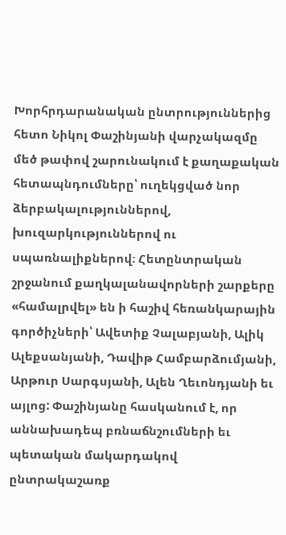Խորհրդարանական ընտրություններից հետո Նիկոլ Փաշինյանի վարչակազմը մեծ թափով շարունակում է քաղաքական հետապնդումները՝ ուղեկցված նոր ձերբակալություններով, խուզարկություններով ու սպառնալիքներով։ Հետընտրական շրջանում քաղկալանավորների շարքերը «համալրվել» են ի հաշիվ հեռանկարային գործիչների՝ Ավետիք Չալաբյանի, Ալիկ Ալեքսանյանի, Դավիթ Համբարձումյանի, Արթուր Սարգսյանի, Ալեն Ղեւոնդյանի եւ այլոց: Փաշինյանը հասկանում է, որ աննախադեպ բռնաճնշումների եւ պետական մակարդակով ընտրակաշառք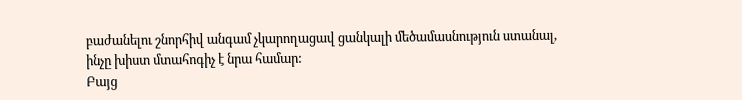բաժանելու շնորհիվ անգամ չկարողացավ ցանկալի մեծամասնություն ստանալ, ինչը խիստ մտահոգիչ է նրա համար:
Բայց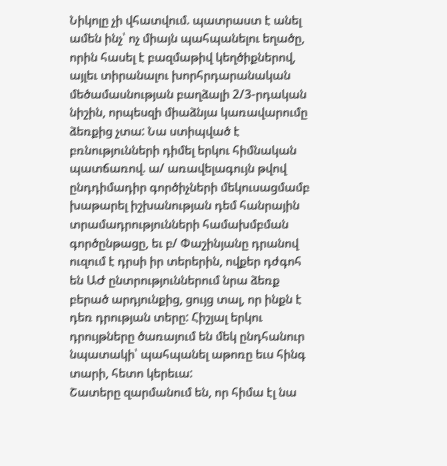Նիկոլը չի վհատվում. պատրաստ է անել ամեն ինչ՝ ոչ միայն պահպանելու եղածը, որին հասել է բազմաթիվ կեղծիքներով, այլեւ տիրանալու խորհրդարանական մեծամասնության բաղձալի 2/3-րդական նիշին, որպեսզի միաձնյա կառավարումը ձեռքից չտա: Նա ստիպված է բռնությունների դիմել երկու հիմնական պատճառով. ա/ առավելագույն թվով ընդդիմադիր գործիչների մեկուսացմամբ խաթարել իշխանության դեմ հանրային տրամադրությունների համախմբման գործընթացը, եւ բ/ Փաշինյանը դրանով ուզում է դրսի իր տերերին, ովքեր դժգոհ են ԱԺ ընտրություններում նրա ձեռք բերած արդյունքից, ցույց տալ, որ ինքն է դեռ դրության տերը: Հիշյալ երկու դրույթները ծառայում են մեկ ընդհանուր նպատակի՝ պահպանել աթոռը եւս հինգ տարի, հետո կերեւա:
Շատերը զարմանում են, որ հիմա էլ նա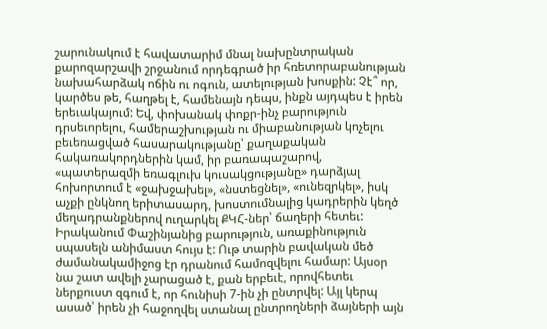շարունակում է հավատարիմ մնալ նախընտրական քարոզարշավի շրջանում որդեգրած իր հռետորաբանության նախահարձակ ոճին ու ոգուն, ատելության խոսքին: Չէ՞ որ, կարծես թե, հաղթել է, համենայն դեպս, ինքն այդպես է իրեն երեւակայում: Եվ, փոխանակ փոքր-ինչ բարություն դրսեւորելու, համերաշխության ու միաբանության կոչելու բեւեռացված հասարակությանը՝ քաղաքական հակառակորդներին կամ, իր բառապաշարով, «պատերազմի եռագլուխ կուսակցությանը» դարձյալ հոխորտում է «ջախջախել», «նստեցնել», «ունեզրկել», իսկ աչքի ընկնող երիտասարդ, խոստումնալից կադրերին կեղծ մեղադրանքներով ուղարկել ՔԿՀ-ներ՝ ճաղերի հետեւ:
Իրականում Փաշինյանից բարություն, առաքինություն սպասելն անիմաստ հույս է: Ութ տարին բավական մեծ ժամանակամիջոց էր դրանում համոզվելու համար: Այսօր նա շատ ավելի չարացած է, քան երբեւէ, որովհետեւ ներքուստ զգում է, որ հունիսի 7-ին չի ընտրվել: Այլ կերպ ասած՝ իրեն չի հաջողվել ստանալ ընտրողների ձայների այն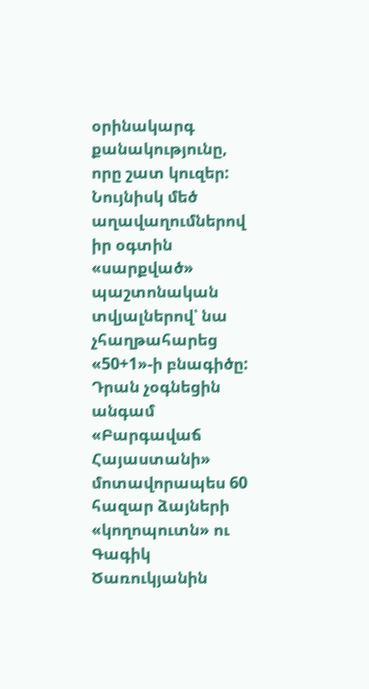օրինակարգ քանակությունը, որը շատ կուզեր: Նույնիսկ մեծ աղավաղումներով իր օգտին «սարքված» պաշտոնական տվյալներով՝ նա չհաղթահարեց «50+1»-ի բնագիծը: Դրան չօգնեցին անգամ «Բարգավաճ Հայաստանի» մոտավորապես 60 հազար ձայների «կողոպուտն» ու Գագիկ Ծառուկյանին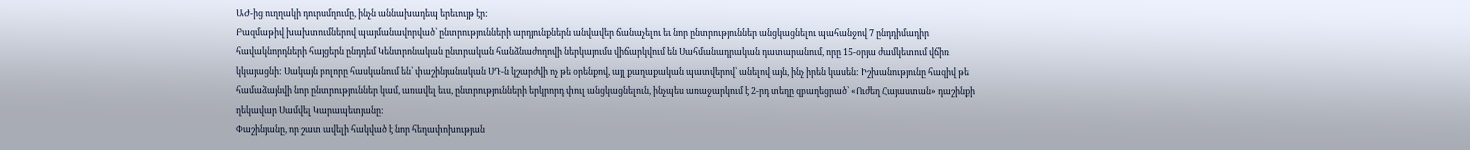ԱԺ-ից ուղղակի դուրսմղումը, ինչն աննախադեպ երեւույթ էր:
Բազմաթիվ խախտումներով պայմանավորված՝ ընտրությունների արդյունքներն անվավեր ճանաչելու եւ նոր ընտրություններ անցկացնելու պահանջով 7 ընդդիմադիր հավակնորդների հայցերն ընդդեմ Կենտրոնական ընտրական հանձնաժողովի ներկայումս վիճարկվում են Սահմանադրական դատարանում, որը 15-օրյա ժամկետում վճիռ կկայացնի: Սակայն բոլորը հասկանում են՝ փաշինյանական ՍԴ-ն կշարժվի ոչ թե օրենքով, այլ քաղաքական պատվերով՝ անելով այն, ինչ իրեն կասեն: Իշխանությունը հազիվ թե համաձայնվի նոր ընտրություններ կամ, առավել եւս, ընտրությունների երկրորդ փուլ անցկացնելուն, ինչպես առաջարկում է 2-րդ տեղը զբաղեցրած՝ «Ուժեղ Հայաստան» դաշինքի ղեկավար Սամվել Կարապետյանը:
Փաշինյանը, որ շատ ավելի հակված է նոր հեղափոխության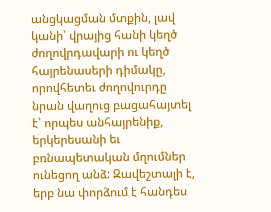անցկացման մտքին, լավ կանի՝ վրայից հանի կեղծ ժողովրդավարի ու կեղծ հայրենասերի դիմակը, որովհետեւ ժողովուրդը նրան վաղուց բացահայտել է՝ որպես անհայրենիք, երկերեսանի եւ բռնապետական մղումներ ունեցող անձ: Զավեշտալի է, երբ նա փորձում է հանդես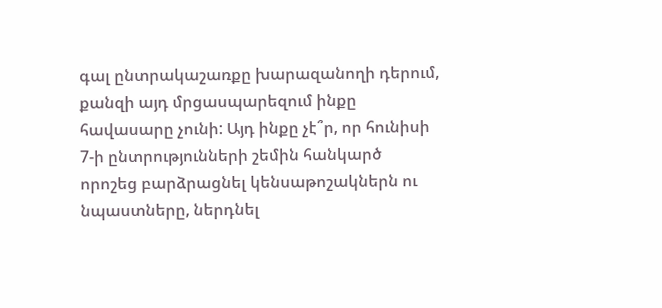գալ ընտրակաշառքը խարազանողի դերում, քանզի այդ մրցասպարեզում ինքը հավասարը չունի: Այդ ինքը չէ՞ր, որ հունիսի 7-ի ընտրությունների շեմին հանկարծ որոշեց բարձրացնել կենսաթոշակներն ու նպաստները, ներդնել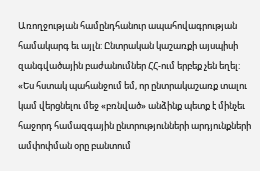Առողջության համընդհանուր ապահովագրության համակարգ եւ այլն: Ընտրական կաշառքի այսպիսի զանգվածային բաժանումներ ՀՀ-ում երբեք չեն եղել:
«Ես հստակ պահանջում եմ, որ ընտրակաշառք տալու կամ վերցնելու մեջ «բռնված» անձինք պետք է մինչեւ հաջորդ համազգային ընտրությունների արդյունքների ամփոփման օրը բանտում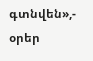գտնվեն»,- օրեր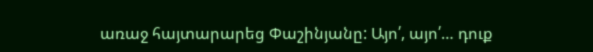առաջ հայտարարեց Փաշինյանը: Այո՛, այո՛… դուք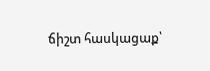ճիշտ հասկացաք՝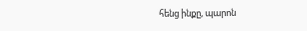հենց ինքը, պարոն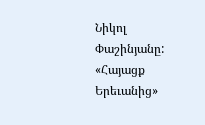Նիկոլ Փաշինյանը:
«Հայացք Երեւանից»